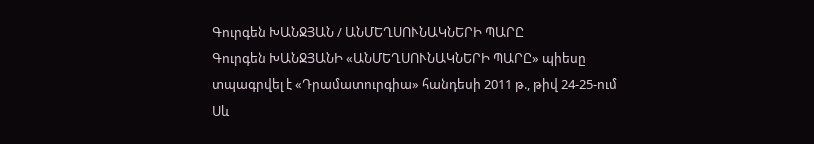Գուրգեն ԽԱՆՋՅԱՆ / ԱՆՄԵՂՍՈՒՆԱԿՆԵՐԻ ՊԱՐԸ
Գուրգեն ԽԱՆՋՅԱՆԻ «ԱՆՄԵՂՍՈՒՆԱԿՆԵՐԻ ՊԱՐԸ» պիեսը տպագրվել է «Դրամատուրգիա» հանդեսի 2011 թ., թիվ 24-25-ում Սև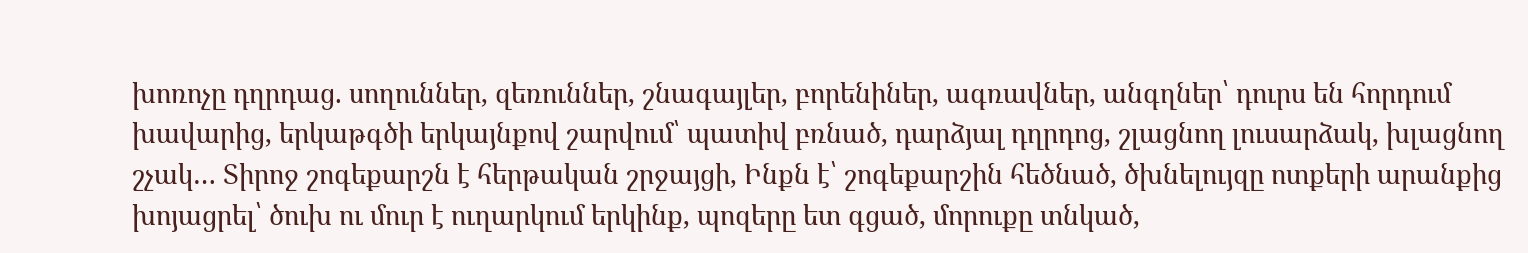խոռոչը դղրդաց. սողուններ, զեռուններ, շնագայլեր, բորենիներ, ագռավներ, անգղներ՝ դուրս են հորդում խավարից, երկաթգծի երկայնքով շարվում՝ պատիվ բռնած, դարձյալ դղրդոց, շլացնող լուսարձակ, խլացնող շչակ… Տիրոջ շոգեքարշն է հերթական շրջայցի, Ինքն է՝ շոգեքարշին հեծնած, ծխնելույզը ոտքերի արանքից խոյացրել՝ ծուխ ու մուր է ուղարկում երկինք, պոզերը ետ գցած, մորուքը տնկած,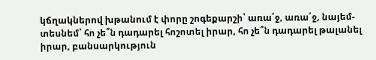կճղակներով խթանում է փորը շոգեքարշի՝ առա՛ջ, առա՛ջ, նայեմ-տեսնեմ՝ հո չե՞ն դադարել հոշոտել իրար, հո չե՞ն դադարել թալանել իրար, բանսարկություն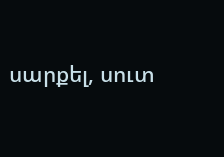սարքել, սուտ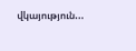վկայություն...